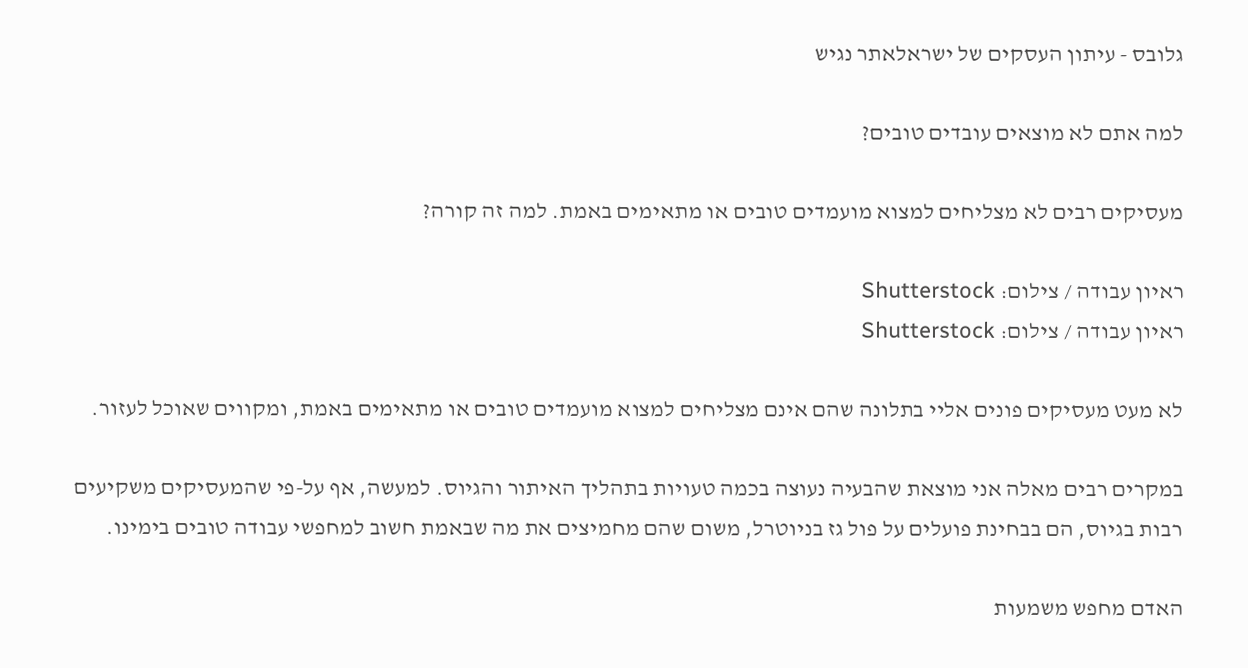גלובס - עיתון העסקים של ישראלאתר נגיש

למה אתם לא מוצאים עובדים טובים?

מעסיקים רבים לא מצליחים למצוא מועמדים טובים או מתאימים באמת. למה זה קורה?

ראיון עבודה / צילום: Shutterstock
ראיון עבודה / צילום: Shutterstock

לא מעט מעסיקים פונים אליי בתלונה שהם אינם מצליחים למצוא מועמדים טובים או מתאימים באמת, ומקווים שאוכל לעזור.

במקרים רבים מאלה אני מוצאת שהבעיה נעוצה בכמה טעויות בתהליך האיתור והגיוס. למעשה, אף על-פי שהמעסיקים משקיעים רבות בגיוס, הם בבחינת פועלים על פול גז בניוטרל, משום שהם מחמיצים את מה שבאמת חשוב למחפשי עבודה טובים בימינו.

האדם מחפש משמעות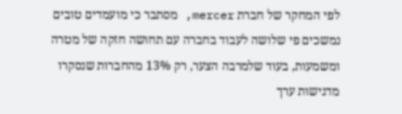לפי המחקר של חברת mercer, מסתבר כי מועמדים טובים נמשכים פי שלושה לעבוד בחברה עם תחושה חזקה של מטרה ומשמעות, בעוד שלמרבה הצער, רק 13% מהחברות שנסקרו מדגישות ערך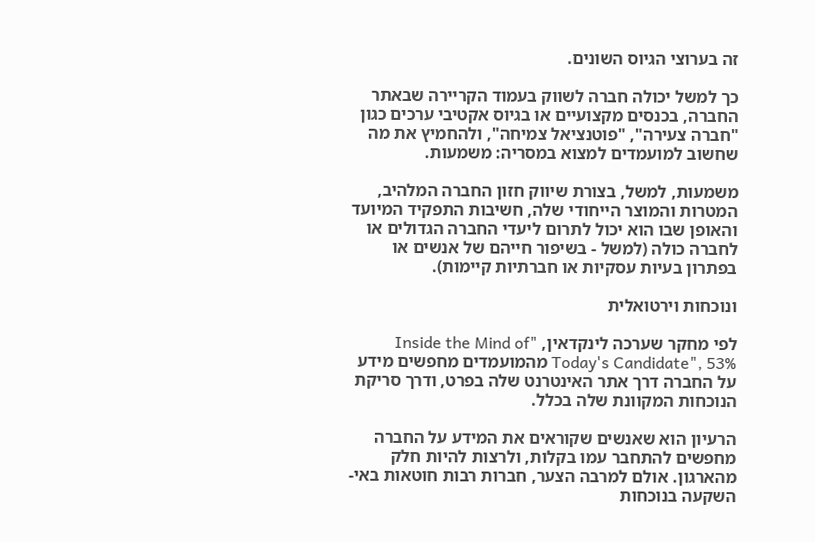זה בערוצי הגיוס השונים.

כך למשל יכולה חברה לשווק בעמוד הקריירה שבאתר החברה, בכנסים מקצועיים או בגיוס אקטיבי ערכים כגון "חברה צעירה", "פוטנציאל צמיחה", ולהחמיץ את מה שחשוב למועמדים למצוא במסריה: משמעות.

משמעות, למשל, בצורת שיווק חזון החברה המלהיב, המטרות והמוצר הייחודי שלה, חשיבות התפקיד המיועד והאופן שבו הוא יכול לתרום ליעדי החברה הגדולים או לחברה כולה (למשל - בשיפור חייהם של אנשים או בפתרון בעיות עסקיות או חברתיות קיימות).

ונוכחות וירטואלית

לפי מחקר שערכה לינקדאין, "Inside the Mind of Today's Candidate", 53% מהמועמדים מחפשים מידע על החברה דרך אתר האינטרנט שלה בפרט, ודרך סריקת הנוכחות המקוונת שלה בכלל.

הרעיון הוא שאנשים שקוראים את המידע על החברה מחפשים להתחבר עמו בקלות, ולרצות להיות חלק מהארגון. אולם למרבה הצער, חברות רבות חוטאות באי-השקעה בנוכחות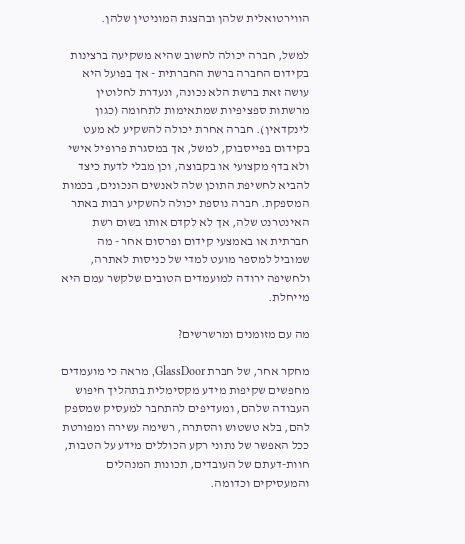הווירטואלית שלהן ובהצגת המוניטין שלהן.

למשל, חברה יכולה לחשוב שהיא משקיעה ברצינות בקידום החברה ברשת החברתית - אך בפועל היא עושה זאת ברשת הלא נכונה, ונעדרת לחלוטין מרשתות ספציפיות שמתאימות לתחומה (כגון לינקדאין). חברה אחרת יכולה להשקיע לא מעט בקידום בפייסבוק, למשל, אך במסגרת פרופיל אישי ולא בדף מקצועי או בקבוצה, וכן מבלי לדעת כיצד להביא לחשיפת התוכן שלה לאנשים הנכונים, בכמות המספקת. חברה נוספת יכולה להשקיע רבות באתר האינטרנט שלה, אך לא לקדם אותו בשום רשת חברתית או באמצעי קידום ופרסום אחר - מה שמוביל למספר מועט למדי של כניסות לאתרה, ולחשיפה ירודה למועמדים הטובים שלקשר עמם היא מייחלת.

מה עם מזומנים ומרשרשים?

מחקר אחר, של חברת GlassDoor, מראה כי מועמדים מחפשים שקיפות מידע מקסימלית בתהליך חיפוש העבודה שלהם, ומעדיפים להתחבר למעסיק שמספק להם, בלא טשטוש והסתרה, רשימה עשירה ומפורטת ככל האפשר של נתוני רקע הכוללים מידע על הטבות, חוות-דעתם של העובדים, תכונות המנהלים והמעסיקים וכדומה.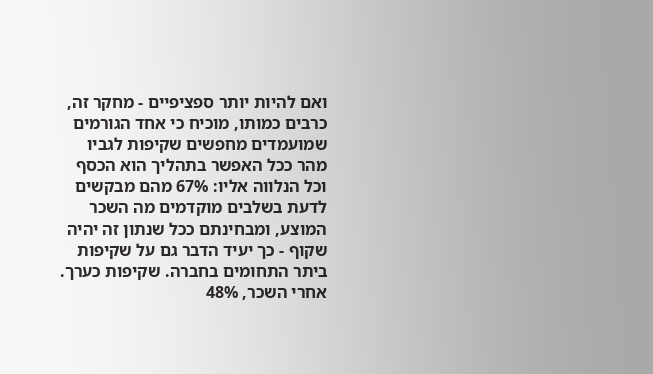ואם להיות יותר ספציפיים - מחקר זה, כרבים כמותו, מוכיח כי אחד הגורמים שמועמדים מחפשים שקיפות לגביו מהר ככל האפשר בתהליך הוא הכסף וכל הנלווה אליו: 67% מהם מבקשים לדעת בשלבים מוקדמים מה השכר המוצע, ומבחינתם ככל שנתון זה יהיה שקוף - כך יעיד הדבר גם על שקיפות ביתר התחומים בחברה. שקיפות כערך. אחרי השכר, 48%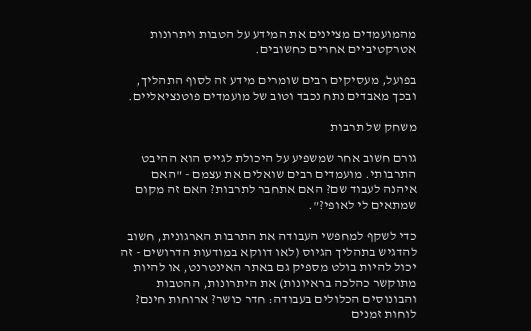מהמועמדים מציינים את המידע על הטבות ויתרונות אטרקטיביים אחרים כחשובים.

בפועל, מעסיקים רבים שומרים מידע זה לסוף התהליך, ובכך מאבדים נתח נכבד וטוב של מועמדים פוטנציאליים.

משחק של תרבות

גורם חשוב אחר שמשפיע על היכולת לגייס הוא ההיבט התרבותי. מועמדים רבים שואלים את עצמם - "האם איהנה לעבוד שם? האם אתחבר לתרבות? האם זה מקום שמתאים לי לאופי?".

כדי לשקף למחפשי העבודה את התרבות הארגונית, חשוב להדגיש בתהליך הגיוס (לאו דווקא במודעות הדרושים - זה יכול להיות בולט מספיק גם באתר האינטרנט, או להיות מתוקשר כהלכה בראיונות) את היתרונות, ההטבות והבונוסים הכלולים בעבודה: חדר כושר? ארוחות חינם? לוחות זמנים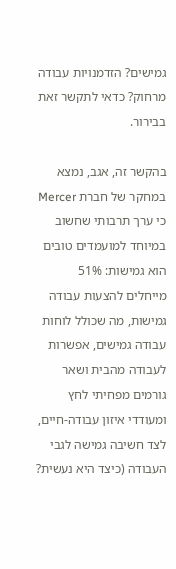גמישים? הזדמנויות עבודה מרחוק? כדאי לתקשר זאת בבירור.

בהקשר זה, אגב, נמצא במחקר של חברת Mercer כי ערך תרבותי שחשוב במיוחד למועמדים טובים הוא גמישות: 51% מייחלים להצעות עבודה גמישות, מה שכולל לוחות עבודה גמישים, אפשרות לעבודה מהבית ושאר גורמים מפחיתי לחץ ומעודדי איזון עבודה-חיים, לצד חשיבה גמישה לגבי העבודה (כיצד היא נעשית?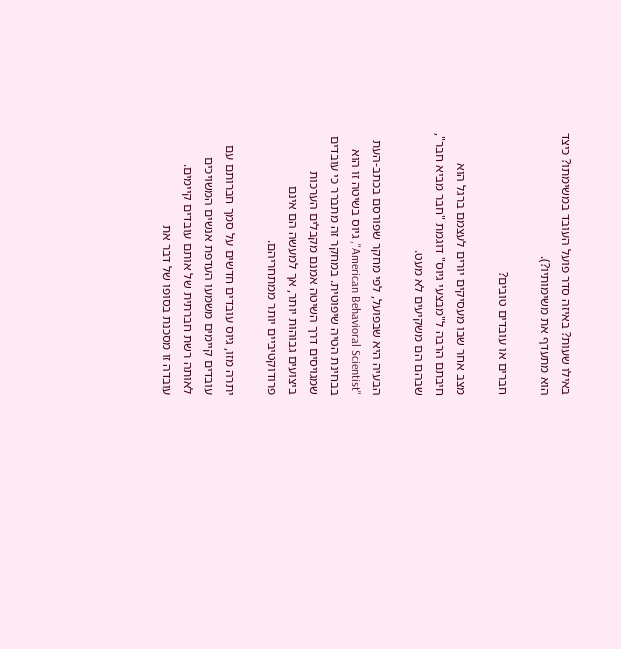באילו שעות? באיזה סדר פועל העובד במשימתו? כיצד הוא מתעדף את משימותיו?).

חברים או עובדים טובים?

מצב אחר שבו מעסיקים יורים לעצמם ברגל הוא חיבתם הרבה ל"מבצעי גיוס" דוגמת "חבר מביא חבר", שבהם הם משקיעים לא מעט.

הבעיה היא שבפועל, לפי מחקר שפורסם בכתב-העת "American Behavioral Scientist", גיוס בשיטה זו הוא בבחינת הטיה שיפוטית. במחקר זה מתברר כי עובדים שמגויסים דרך השיטה אמנם מקבלים הערכות ביצועים גבוהות יותר, אך למעשה הם אינם פרודוקטיביים יותר ממתחריהם.

יתרה מזו, גיוס עובדים חדשים על סמך חברותם עם עובדים קיימים משמעו העדפת אנשים המשויכים לאותה רשת חברתית של אותם עובדים קיימים. עובדה זו מסכנת בסופו של דבר את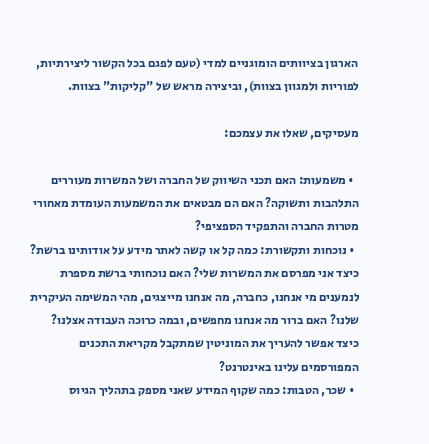הארגון בציוותים הומוגניים למדי (טעם לפגם בכל הקשור ליצירתיות, לפוריות ולמגוון בצוות), וביצירה מראש של "קליקות" בצוות.

מעסיקים, שאלו את עצמכם:

  • משמעות: האם תכני השיווק של החברה ושל המשרות מעוררים התלהבות ותשוקה? האם הם מבטאים את המשמעות העומדת מאחורי מטרות החברה והתפקיד הספציפי?
  • נוכחות ותקשורת: כמה קל או קשה לאתר מידע על אודותינו ברשת? כיצד אני מפרסם את המשרות שלי? האם נוכחותי ברשת מספרת לנמענים מי אנחנו, כחברה, מה אנחנו מייצגים, מהי המשימה העיקרית שלנו? האם ברור מה אנחנו מחפשים, ובמה כרוכה העבודה אצלנו? כיצד אפשר להעריך את המוניטין שמתקבל מקריאת התכנים המפורסמים עלינו באינטרנט?
  • שכר, הטבות: כמה שקוף המידע שאני מספק בתהליך הגיוס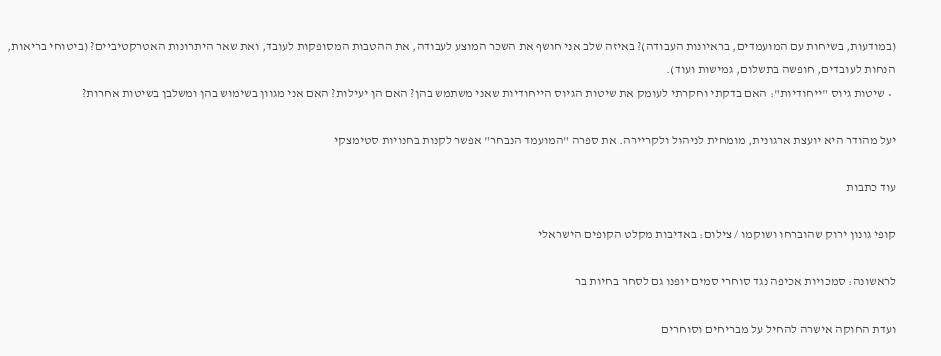(במודעות, בשיחות עם המועמדים, בראיונות העבודה)? באיזה שלב אני חושף את השכר המוצע לעבודה, את ההטבות המסופקות לעובד, ואת שאר היתרונות האטרקטיביים? (ביטוחי בריאות, הנחות לעובדים, חופשה בתשלום, גמישות ועוד).
  • שיטות גיוס "ייחודיות": האם בדקתי וחקרתי לעומק את שיטות הגיוס הייחודיות שאני משתמש בהן? האם הן יעילות? האם אני מגוון בשימוש בהן ומשלבן בשיטות אחרות?

יעל מהודר היא יועצת ארגונית, מומחית לניהול ולקריירה. את ספרה "המועמד הנבחר" אפשר לקנות בחנויות סטימצקי

עוד כתבות

קופי גונון ירוק שהוברחו ושוקמו / צילום: באדיבות מקלט הקופים הישראלי

לראשונה: סמכויות אכיפה נגד סוחרי סמים יופנו גם לסחר בחיות בר

ועדת החוקה אישרה להחיל על מבריחים וסוחרים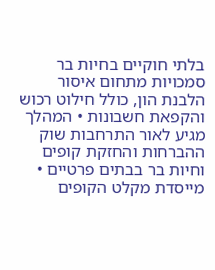בלתי חוקיים בחיות בר סמכויות מתחום איסור הלבנת הון, כולל חילוט רכוש והקפאת חשבונות • המהלך מגיע לאור התרחבות שוק ההברחות והחזקת קופים וחיות בר בבתים פרטיים • מייסדת מקלט הקופים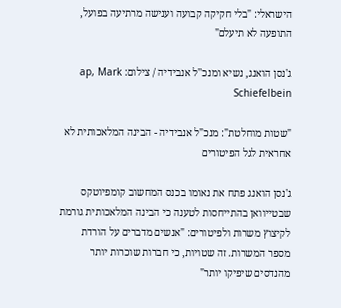הישראלי: "בלי חקיקה קבועה וענישה מרתיעה בפועל, התופעה לא תיעלם"

ג'נסן הואנג, נשיא ומנכ''ל אנבידיה / צילום: ap, Mark Schiefelbein

"שטות מוחלטת": מנכ"ל אנבידיה - הבינה המלאכותית לא אחראית לגל הפיטורים

ג'נסן הואנג פתח את נאומו בכנס המחשוב קומפיוטקס שבטייוואן בהתייחסות לטענה כי הבינה המלאכותית גורמת לקיצוץ משרות ולפיטורים: "אנשים מדברים על הורדת מספר המשרות. זה שטויות, כי חברות שוכרות יותר מהנדסים שיפיקו יותר"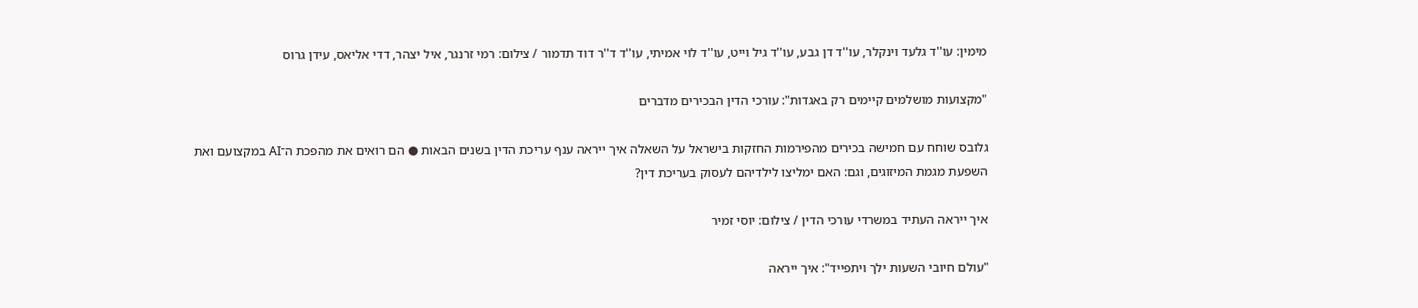מימין: עו''ד גלעד וינקלר, עו''ד דן גבע, עו''ד גיל וייט, עו''ד לוי אמיתי, עו''ד ד''ר דוד תדמור / צילום: רמי זרנגר, איל יצהר, דדי אליאס, עידן גרוס

"מקצועות מושלמים קיימים רק באגדות": עורכי הדין הבכירים מדברים

גלובס שוחח עם חמישה בכירים מהפירמות החזקות בישראל על השאלה איך ייראה ענף עריכת הדין בשנים הבאות ● הם רואים את מהפכת ה־AI במקצועם ואת השפעת מגמת המיזוגים, וגם: האם ימליצו לילדיהם לעסוק בעריכת דין?

איך ייראה העתיד במשרדי עורכי הדין / צילום: יוסי זמיר

"עולם חיובי השעות ילך ויתפייד": איך ייראה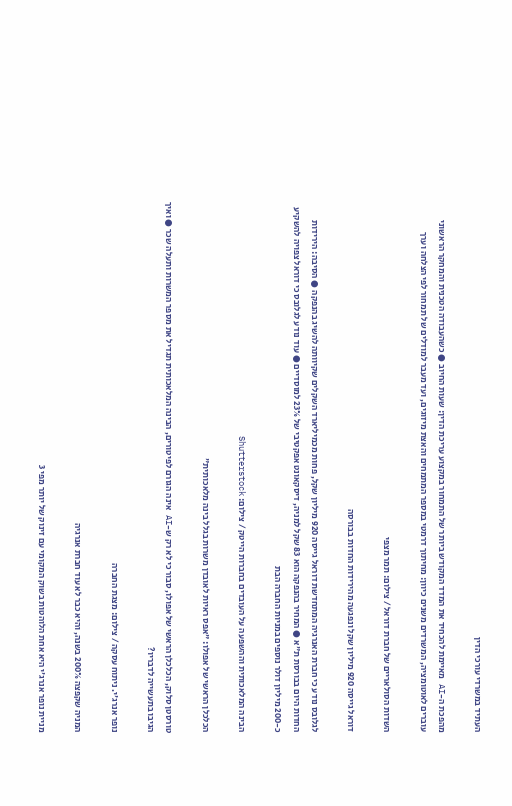העתיד במשרדי עורכי הדין

מהפכת ה-AI מאיימת להכחיד את המדד המקודש ביותר של התמחור במקצוע עריכת הדין: שעות החיוב ● כשהעבודה הטכנית והמחקר הראשוני עוברים לאוטומציה, המשרדים משנים כיוון: מחיתוך דרמטי במספר המתמחים והאצת מיזוגים, ועד מעבר למודלים של תמחור לפי הצלחה וערך

השדות הסולאריים של חברת דוראל / צילום: תמר מצפי

דוראל גייסה 920 מיליון שקל ונפגעה מהירידות החדות בבורסה

לגלובס נודע כי חברת האנרגיה המתחדשת דוראל גייסה 920 מיליון שקל, פחות מכמיליארד השקלים שקיוותה להשיג בהנפקה ● הסיבה: הירידות החדות היום בבורסת ת"א ● המחיר בהנפקה הוא 83 שקל למניה, דיסקאונט אפקטיבי של 23% למוסדיים ● עוד נודע לגלובס כי דוראל צפויה להשקיע כ-200 מיליון דולר נוספים במניות החברה הבת

הבינה המלאכותית וההשפעה על העובדים בחברות הייטק / צילום: Shutterstock

הכלכלן הראשי של אפולו: "אפס ראיות לאובדן משרות בגלל בינה מלאכותית"

טורסטן סלוק, הכלכלן הראשי של אפולו, סבור כי לא רק ש-AI אינה הגורם לפיטורים, הבינה המלאכותית תגדיל את מספר המשרות ותעלה שכר ● ואיך הגיבו בתעשייה לדבריו?

נופר אנרג'י. ניתוח עסקה / צילום: מצגת החברה

המניה שקפצה 200% בשנה, והיא כבר לא עוד חברת אנרגיה

מניית נופר אנרג'י היא אחת הלוהטות בשוק המקומי עם זינוק של יותר מפי 3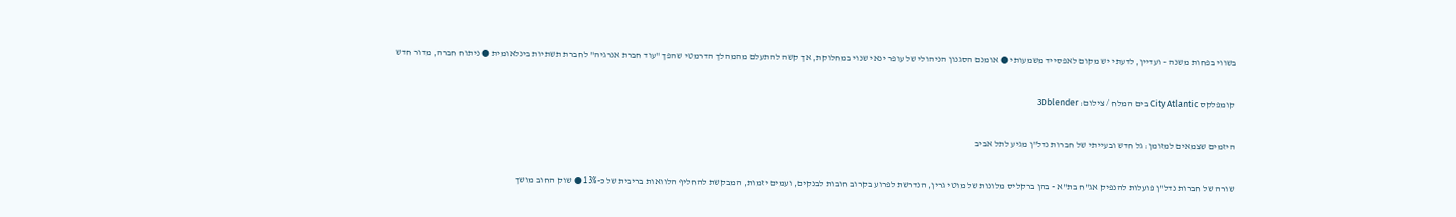בשווי בפחות משנה – ועדיין, לדעתי יש מקום לאפסייד משמעותי ● אומנם הסגנון הניהולי של עופר ינאי שנוי במחלוקת, אך קשה להתעלם מהמהלך הדרמטי שהפך "עוד חברת אנרגיה" לחברת תשתיות בינלאומית ● ניתוח חברה, מדור חדש

קומפלקס City Atlantic בים המלח / צילום: 3Dblender

היזמים שצמאים למזומן: גל חדש ובעייתי של חברות נדל"ן מגיע לתל אביב

שורה של חברות נדל"ן פועלות להנפיק אג"ח בת"א - בהן ברקליס מלונות של מוטי גרין, הנדרשת לפרוע בקרוב חובות לבנקים, ועמים יזמות, המבקשת להחליף הלוואות בריבית של כ-13% ● שוק החוב מושך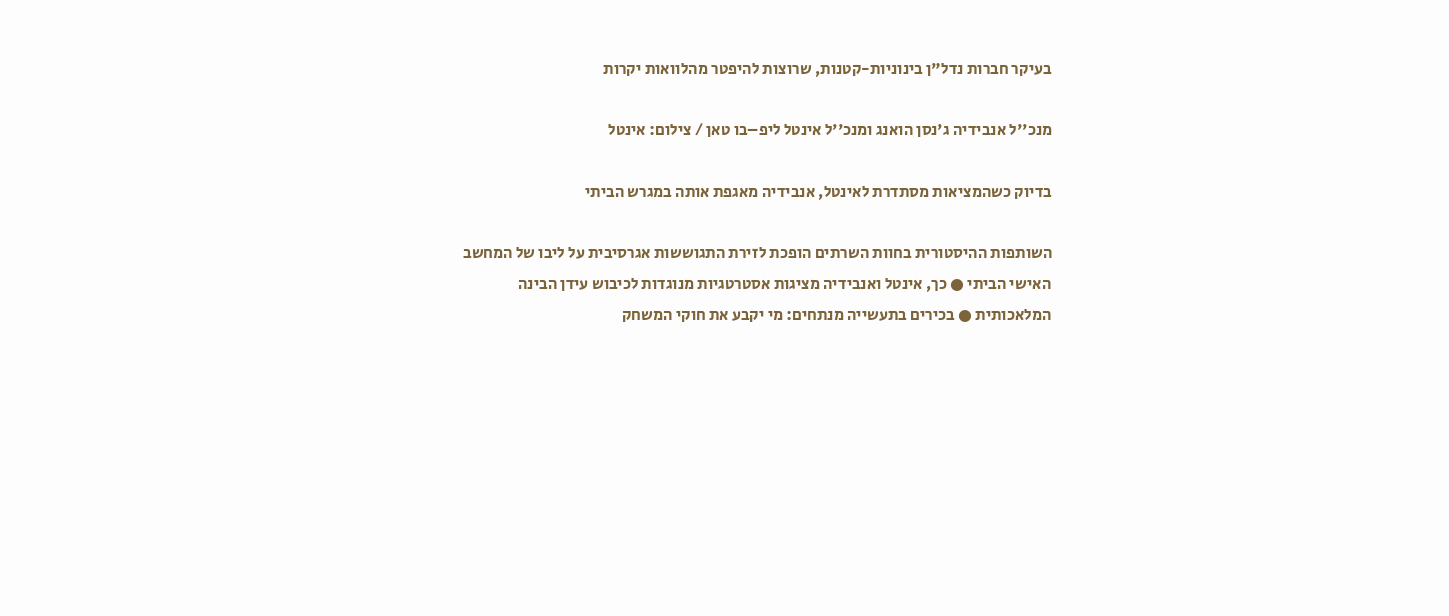בעיקר חברות נדל"ן בינוניות-קטנות, שרוצות להיפטר מהלוואות יקרות

מנכ''ל אנבידיה ג'נסן הואנג ומנכ''ל אינטל ליפ–בו טאן / צילום: אינטל

בדיוק כשהמציאות מסתדרת לאינטל, אנבידיה מאגפת אותה במגרש הביתי

השותפות ההיסטורית בחוות השרתים הופכת לזירת התגוששות אגרסיבית על ליבו של המחשב האישי הביתי ● כך, אינטל ואנבידיה מציגות אסטרטגיות מנוגדות לכיבוש עידן הבינה המלאכותית ● בכירים בתעשייה מנתחים: מי יקבע את חוקי המשחק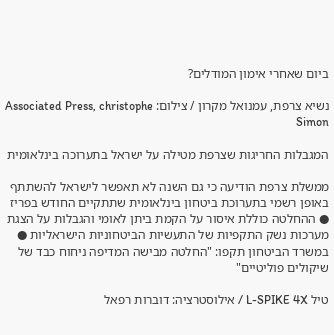ביום שאחרי אימון המודלים?

נשיא צרפת, עמנואל מקרון / צילום: Associated Press, christophe Simon

המגבלות החריגות שצרפת מטילה על ישראל בתערוכה בינלאומית

ממשלת צרפת הודיעה כי גם השנה לא תאפשר לישראל להשתתף באופן רשמי בתערוכת ביטחון בינלאומית שתתקיים החודש בפריז ● ההחלטה כוללת איסור על הקמת ביתן לאומי והגבלות על הצגת מערכות נשק התקפיות של התעשיות הביטחוניות הישראליות ● במשרד הביטחון תקפו: "החלטה מבישה המדיפה ניחוח כבד של שיקולים פוליטיים"

טיל L-SPIKE 4X / אילוסטרציה: דוברות רפאל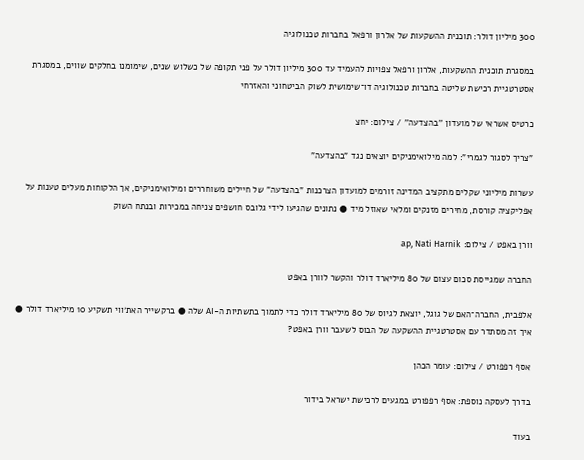300 מיליון דולר: תוכנית ההשקעות של אלרון ורפאל בחברות טכנולוגיה

במסגרת תוכנית ההשקעות, אלרון ורפאל צפויות להעמיד עד 300 מיליון דולר על פני תקופה של כשלוש שנים, שימומנו בחלקים שווים, במסגרת אסטרטגיית רכישת שליטה בחברות טכנולוגיה דו־שימושית לשוק הביטחוני והאזרחי

כרטיס אשראי של מועדון ''בהצדעה'' / צילום: יחצ

"צריך לסגור לגמרי": למה מילואימניקים יוצאים נגד "בהצדעה"

עשרות מיליוני שקלים מתקציב המדינה זורמים למועדון הצרכנות "בהצדעה" של חיילים משוחררים ומילואימניקים, אך הלקוחות מעלים טענות על אפליקציה קורסת, מחירים מזנקים ומלאי שאוזל מיד ● נתונים שהגיעו לידי גלובס חושפים צניחה במכירות ובנתח השוק

וורן באפט / צילום: ap, Nati Harnik

החברה שמגייסת סכום עצום של 80 מיליארד דולר והקשר לוורן באפט

אלפבית, החברה־האם של גוגל, יוצאת לגיוס של 80 מיליארד דולר כדי לתמוך בתשתיות ה-AI שלה ● ברקשייר האת׳ווי תשקיע 10 מיליארד דולר ● איך זה מסתדר עם אסטרטגיית ההשקעה של הבוס לשעבר וורן באפט?

אסף רפפורט / צילום: עומר הכהן

בדרך לעסקה נוספת: אסף רפפורט במגעים לרכישת ישראל בידור

בעוד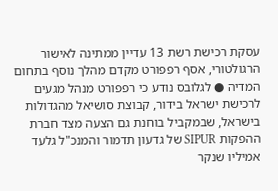עסקת רכישת רשת 13 עדיין ממתינה לאישור הרגולטורי, אסף רפפורט מקדם מהלך נוסף בתחום המדיה ● לגלובס נודע כי רפפורט מנהל מגעים לרכישת ישראל בידור, קבוצת סושיאל מהגדולות בישראל, שבמקביל בוחנת גם הצעה מצד חברת ההפקות SIPUR של גדעון תדמור והמנכ"ל גלעד אמיליו שנקר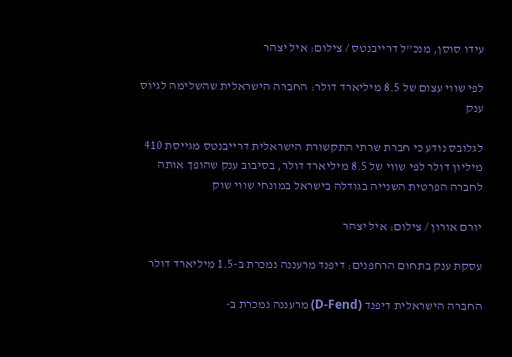עידו סוסן, מנכ''ל דרייבנטס / צילום: איל יצהר

לפי שווי עצום של 8.5 מיליארד דולר: החברה הישראלית שהשלימה לגיוס ענק

לגלובס נודע כי חברת שרתי התקשורת הישראלית דרייבנטס מגייסת 410 מיליון דולר לפי שווי של 8.5 מיליארד דולר, בסיבוב ענק שהופך אותה לחברה הפרטית השנייה בגודלה בישראל במונחי שווי שוק

יורם אורון / צילום: איל יצהר

עסקת ענק בתחום הרחפנים: דיפנד מרעננה נמכרת ב-1.5 מיליארד דולר

החברה הישראלית דיפנד (D-Fend) מרעננה נמכרת ב-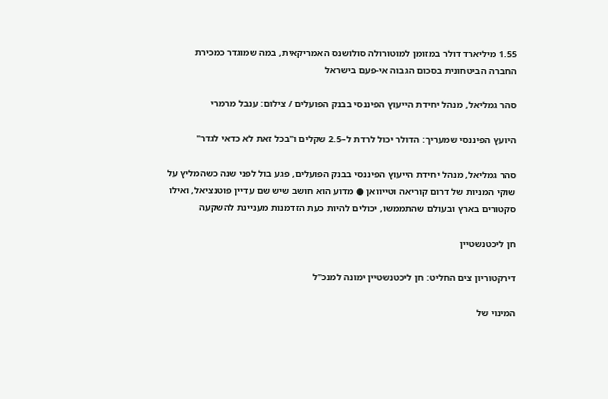1.55 מיליארד דולר במזומן למוטורולה סולושנס האמריקאית, במה שמוגדר כמכירת החברה הביטחונית בסכום הגבוה אי-פעם בישראל

סהר גמליאל, מנהל יחידת הייעוץ הפיננסי בבנק הפועלים / צילום: ענבל מרמרי

היועץ הפיננסי שמעריך: הדולר יכול לרדת ל–2.5 שקלים ו"בכל זאת לא כדאי לגדר"

סהר גמליאל, מנהל יחידת הייעוץ הפיננסי בבנק הפועלים, פגע בול לפני שנה כשהמליץ על שוקי המניות של דרום קוריאה וטייוואן ● מדוע הוא חושב שיש שם עדיין פוטנציאל, ואילו סקטורים בארץ ובעולם שהתממשו, יכולים להיות כעת הזדמנות מעניינת להשקעה

חן ליכטנשטיין

דירקטוריון צים החליט: חן ליכטנשטיין ימונה למנכ"ל

המינוי של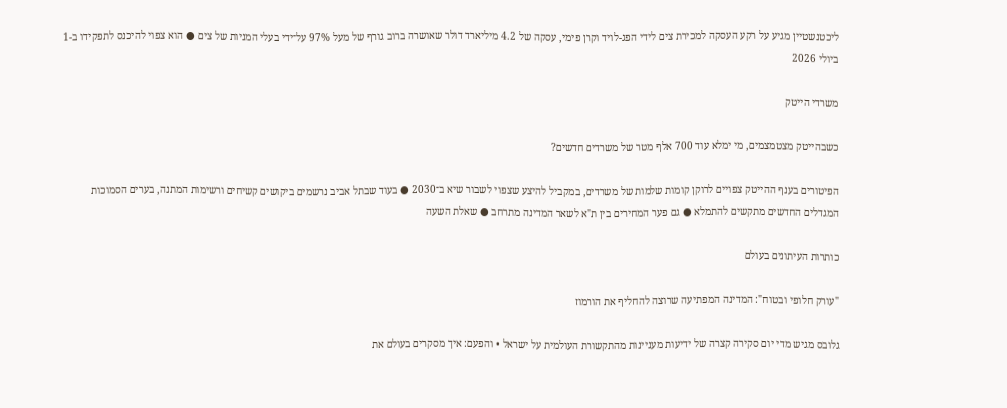ליכטנשטיין מגיע על רקע העסקה למכירת צים לידי הפג-לויד וקרן פימי, עסקה של 4.2 מיליארד דולר שאושרה ברוב גורף של מעל 97% על־ידי בעלי המניות של צים ● הוא צפוי להיכנס לתפקידו ב-1 ביולי 2026

משרדי הייטק

כשבהייטק מצטמצמים, מי ימלא עוד 700 אלף מטר של משרדים חדשים?

הפיטורים בענף ההייטק צפויים לרוקן קומות שלמות של משרדים, במקביל להיצע שצפוי לשבור שיא ב־2030 ● בעוד שבתל אביב נרשמים ביקושים קשיחים ורשימות המתנה, בערים הסמוכות המגדלים החדשים מתקשים להתמלא ● גם פער המחירים בין ת"א לשאר המדינה מתרחב ● שאלת השעה

כותרות העיתונים בעולם

"עורק חלופי ובטוח": המדינה המפתיעה שרוצה להחליף את הורמוז

גלובס מגיש מדי יום סקירה קצרה של ידיעות מעניינות מהתקשורת העולמית על ישראל • והפעם: איך מסקרים בעולם את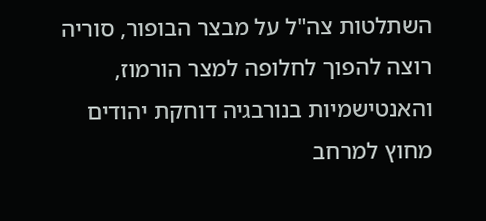השתלטות צה"ל על מבצר הבופור, סוריה רוצה להפוך לחלופה למצר הורמוז, והאנטישמיות בנורבגיה דוחקת יהודים מחוץ למרחב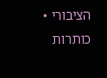הציבורי • כותרות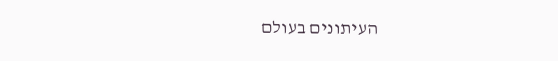העיתונים בעולם